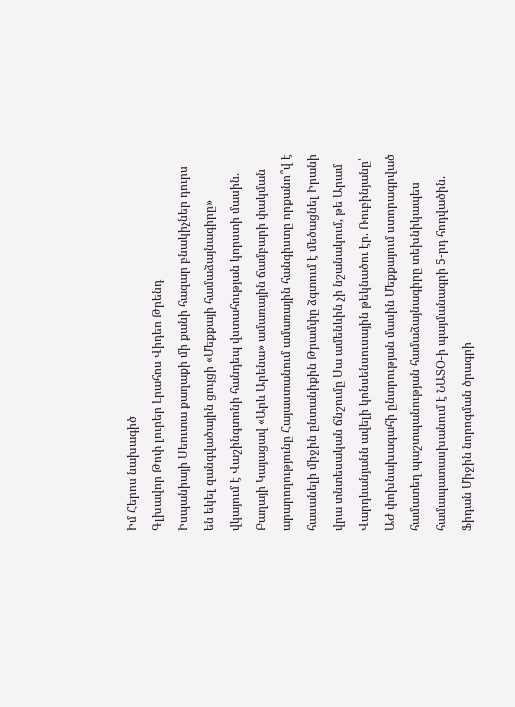Իմ Հերոս նախագիծ
Գլխավոր Թոփ լուրեր Լրահոս Վիդեո Թրենդ
Իսպանիայի Սեուտա քաղաքի մի քանի հազար բնակիչներ դուրս են եկել զանգվածային ցույցի «Մեքքայի համաձայնագիրը» վկայում է Վաշինգտոնի հանդեպ վստահության կորստի մասին. Բաղայի Կայացավ «Արև Արենա» ամառային ճամբարի փակման արարողությունը Հայաստանում ամառային հանգիստը որքանո՞վ է հասանելի միջին ընտանիքին Թրամփը ձգտում է մեծացնել Իրանի վրա տնտեսական ճնշումը Սա ամենևին չի նշանակում, թե Արամ Վարդևանյանն ավելի կոնսենսուսային թեկնածու էր. Ռուբինյանը՝ ԱԺ փոխնախագահի ընտրության մասին Մեքքայում ստորագրված համատեղ պաշտպանության համաձայնագիրը տեխնիկապես համապատասխանում է ՆԱՏՕ-ի պայմանագրի 5-րդ հոդվածին. Ֆիդան Միջին նորոգման ծրագրի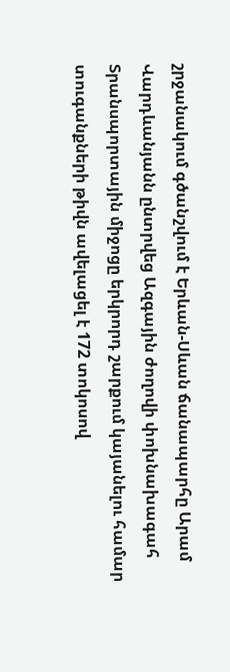շրջանակում գծանշվում է Երևան-Սևան ճանապարհը Արամ Վարդևանյանն ընտրվեց Ազգային ժողովի փոխնախագահ Տրանսպորտային միջոցը երկրորդ շարքում կայանելու համար տուգանքների թիվն ավելացել է 172 տոկոսով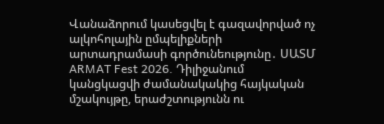Վանաձորում կասեցվել է գազավորված ոչ ալկոհոլային ըմպելիքների արտադրամասի գործունեությունը․ ՍԱՏՄ ARMAT Fest 2026. Դիլիջանում կանցկացվի ժամանակակից հայկական մշակույթը, երաժշտությունն ու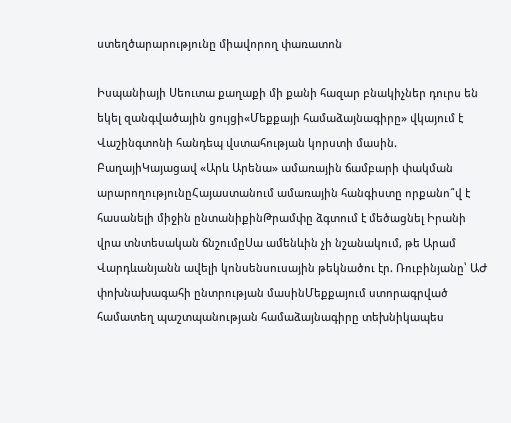ստեղծարարությունը միավորող փառատոն

Իսպանիայի Սեուտա քաղաքի մի քանի հազար բնակիչներ դուրս են եկել զանգվածային ցույցի«Մեքքայի համաձայնագիրը» վկայում է Վաշինգտոնի հանդեպ վստահության կորստի մասին. ԲաղայիԿայացավ «Արև Արենա» ամառային ճամբարի փակման արարողությունըՀայաստանում ամառային հանգիստը որքանո՞վ է հասանելի միջին ընտանիքինԹրամփը ձգտում է մեծացնել Իրանի վրա տնտեսական ճնշումըՍա ամենևին չի նշանակում, թե Արամ Վարդևանյանն ավելի կոնսենսուսային թեկնածու էր. Ռուբինյանը՝ ԱԺ փոխնախագահի ընտրության մասինՄեքքայում ստորագրված համատեղ պաշտպանության համաձայնագիրը տեխնիկապես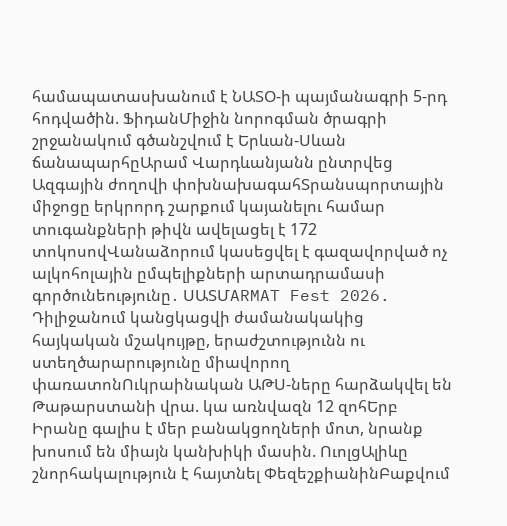համապատասխանում է ՆԱՏՕ-ի պայմանագրի 5-րդ հոդվածին. ՖիդանՄիջին նորոգման ծրագրի շրջանակում գծանշվում է Երևան-Սևան ճանապարհըԱրամ Վարդևանյանն ընտրվեց Ազգային ժողովի փոխնախագահՏրանսպորտային միջոցը երկրորդ շարքում կայանելու համար տուգանքների թիվն ավելացել է 172 տոկոսովՎանաձորում կասեցվել է գազավորված ոչ ալկոհոլային ըմպելիքների արտադրամասի գործունեությունը․ ՍԱՏՄARMAT Fest 2026. Դիլիջանում կանցկացվի ժամանակակից հայկական մշակույթը, երաժշտությունն ու ստեղծարարությունը միավորող փառատոնՈւկրաինական ԱԹՍ-ները հարձակվել են Թաթարստանի վրա. կա առնվազն 12 զոհԵրբ Իրանը գալիս է մեր բանակցողների մոտ, նրանք խոսում են միայն կանխիկի մասին. ՈւոլցԱլիևը շնորհակալություն է հայտնել ՓեզեշքիանինԲաքվում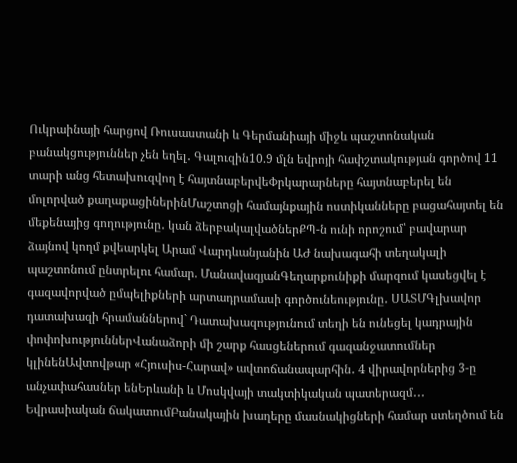Ուկրաինայի հարցով Ռուսաստանի և Գերմանիայի միջև պաշտոնական բանակցություններ չեն եղել․ Գալուզին10.9 մլն եվրոյի հափշտակության գործով 11 տարի անց հետախուզվող է հայտնաբերվեՓրկարարները հայտնաբերել են մոլորված քաղաքացիներինՄաշտոցի համայնքային ոստիկանները բացահայտել են մեքենայից գողությունը․ կան ձերբակալվածներՔՊ-ն ունի որոշում՝ բավարար ձայնով կողմ քվեարկել Արամ Վարդևանյանին ԱԺ նախագահի տեղակալի պաշտոնում ընտրելու համար. ՄանավազյանԳեղարքունիքի մարզում կասեցվել է գազավորված ըմպելիքների արտադրամասի գործունեությունը․ ՍԱՏՄԳլխավոր դատախազի հրամաններով` Դատախազությունում տեղի են ունեցել կադրային փոփոխություններՎանաձորի մի շարք հասցեներում գազանջատումներ կլինենԱվտովթար «Հյուսիս-Հարավ» ավտոճանապարհին․ 4 վիրավորներից 3-ը անչափահասներ ենԵրևանի և Մոսկվայի տակտիկական պատերազմ․․․ Եվրասիական ճակատումԲանակային խաղերը մասնակիցների համար ստեղծում են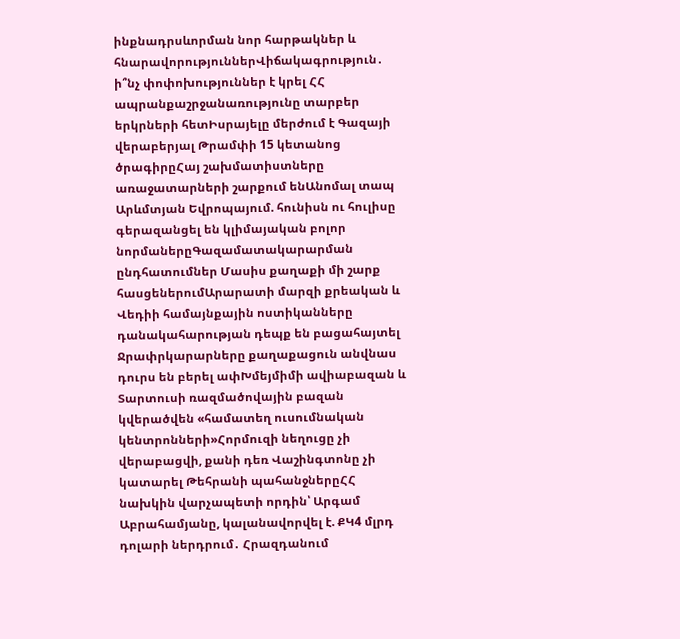ինքնադրսևորման նոր հարթակներ և հնարավորություններՎիճակագրություն․ ի՞նչ փոփոխություններ է կրել ՀՀ ապրանքաշրջանառությունը տարբեր երկրների հետԻսրայելը մերժում է Գազայի վերաբերյալ Թրամփի 15 կետանոց ծրագիրըՀայ շախմատիստները առաջատարների շարքում ենԱնոմալ տապ Արևմտյան Եվրոպայում. հունիսն ու հուլիսը գերազանցել են կլիմայական բոլոր նորմաներըԳազամատակարարման ընդհատումներ Մասիս քաղաքի մի շարք հասցեներումԱրարատի մարզի քրեական և Վեդիի համայնքային ոստիկանները դանակահարության դեպք են բացահայտել Ջրափրկարարները քաղաքացուն անվնաս դուրս են բերել ափԽմեյմիմի ավիաբազան և Տարտուսի ռազմածովային բազան կվերածվեն «համատեղ ուսումնական կենտրոնների»Հորմուզի նեղուցը չի վերաբացվի, քանի դեռ Վաշինգտոնը չի կատարել Թեհրանի պահանջներըՀՀ նախկին վարչապետի որդին՝ Արգամ Աբրահամյանը, կալանավորվել է. ՔԿ4 մլրդ դոլարի ներդրում․ Հրազդանում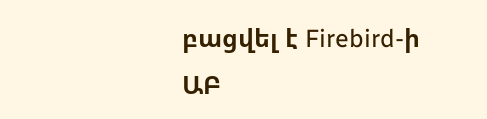բացվել է Firebird-ի ԱԲ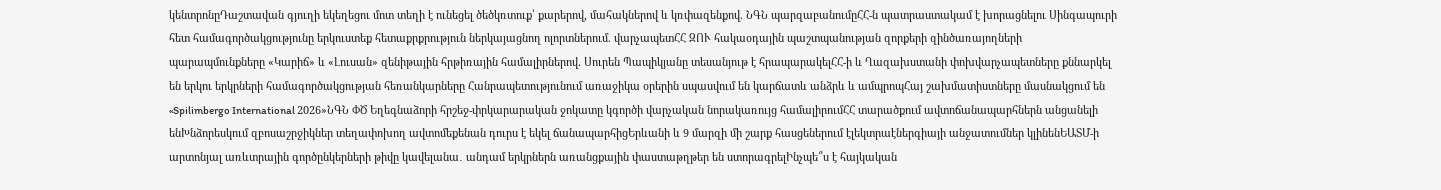կենտրոնըԴաշտավան գյուղի եկեղեցու մոտ տեղի է ունեցել ծեծկռտուք՝ քարերով, մահակներով և կռփազենքով. ՆԳՆ պարզաբանումըՀՀ-ն պատրաստակամ է խորացնելու Սինգապուրի հետ համագործակցությունը երկուստեք հետաքրքրություն ներկայացնող ոլորտներում. վարչապետՀՀ ԶՈՒ հակաօդային պաշտպանության զորքերի զինծառայողների պարապմունքները «Կարիճ» և «Լուսան» զենիթային հրթիռային համալիրներով. Սուրեն Պապիկյանը տեսանյութ է հրապարակելՀՀ-ի և Ղազախստանի փոխվարչապետները քննարկել են երկու երկրների համագործակցության հեռանկարները Հանրապետությունում առաջիկա օրերին սպասվում են կարճատև անձրև և ամպրոպՀայ շախմատիստները մասնակցում են «Spilimbergo International 2026»ՆԳՆ ՓԾ Եղեգնաձորի հրշեջ-փրկարարական ջոկատը կգործի վարչական նորակառույց համալիրումՀՀ տարածքում ավտոճանապարհներն անցանելի ենԽնձորեսկում զբոսաշրջիկներ տեղափոխող ավտոմեքենան դուրս է եկել ճանապարհիցԵրևանի և 9 մարզի մի շարք հասցեներում էլեկտրաէներգիայի անջատումներ կլինենԵԱՏՄ-ի արտոնյալ առևտրային գործընկերների թիվը կավելանա․ անդամ երկրներն առանցքային փաստաթղթեր են ստորագրելԻնչպե՞ս է հայկական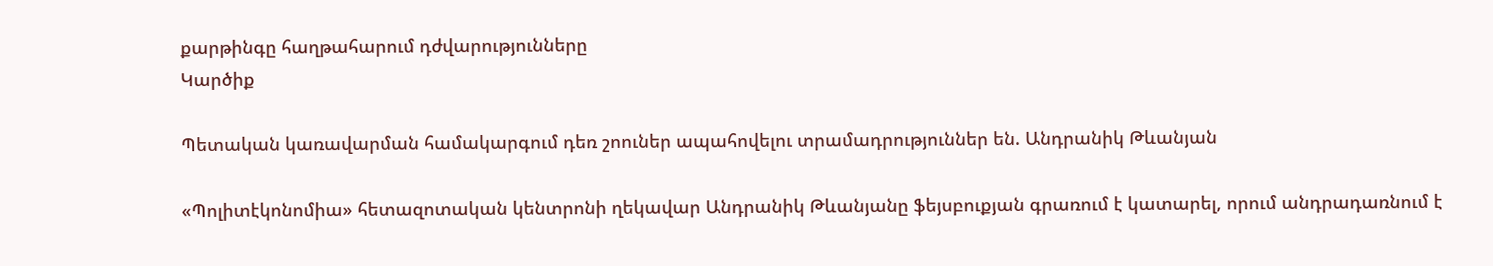քարթինգը հաղթահարում դժվարությունները
Կարծիք

Պետական կառավարման համակարգում դեռ շոուներ ապահովելու տրամադրություններ են. Անդրանիկ Թևանյան

«Պոլիտէկոնոմիա» հետազոտական կենտրոնի ղեկավար Անդրանիկ Թևանյանը ֆեյսբուքյան գրառում է կատարել, որում անդրադառնում է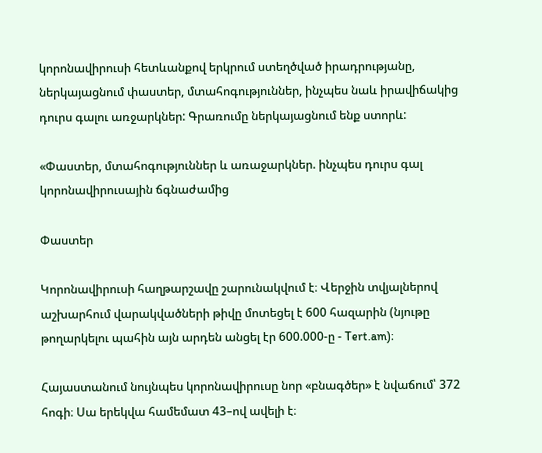կորոնավիրուսի հետևանքով երկրում ստեղծված իրադրությանը, ներկայացնում փաստեր, մտահոգություններ, ինչպես նաև իրավիճակից դուրս գալու առջարկներ: Գրառումը ներկայացնում ենք ստորև:

«Փաստեր, մտահոգություններ և առաջարկներ. ինչպես դուրս գալ կորոնավիրուսային ճգնաժամից

Փաստեր

Կորոնավիրուսի հաղթարշավը շարունակվում է։ Վերջին տվյալներով աշխարհում վարակվածների թիվը մոտեցել է 600 հազարին (նյութը թողարկելու պահին այն արդեն անցել էր 600.000-ը - Tert.am)։

Հայաստանում նույնպես կորոնավիրուսը նոր «բնագծեր» է նվաճում՝ 372 հոգի։ Սա երեկվա համեմատ 43–ով ավելի է։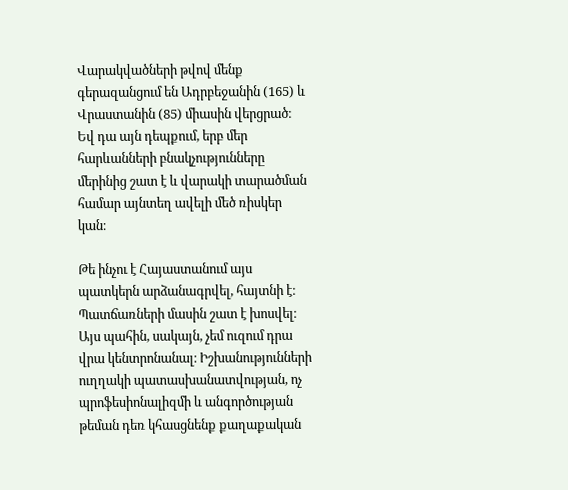Վարակվածների թվով մենք գերազանցում են Ադրբեջանին (165) և Վրաստանին (85) միասին վերցրած։ Եվ դա այն դեպքում, երբ մեր հարևանների բնակչությունները մերինից շատ է և վարակի տարածման համար այնտեղ ավելի մեծ ռիսկեր կան։

Թե ինչու է Հայաստանում այս պատկերն արձանագրվել, հայտնի է։ Պատճառների մասին շատ է խոսվել։ Այս պահին, սակայն, չեմ ուզում դրա վրա կենտրոնանալ։ Իշխանությունների ուղղակի պատասխանատվության, ոչ պրոֆեսիոնալիզմի և անգործության թեման դեռ կհասցնենք քաղաքական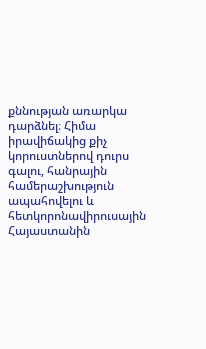քննության առարկա դարձնել։ Հիմա իրավիճակից քիչ կորուստներով դուրս գալու, հանրային համերաշխություն ապահովելու և հետկորոնավիրուսային Հայաստանին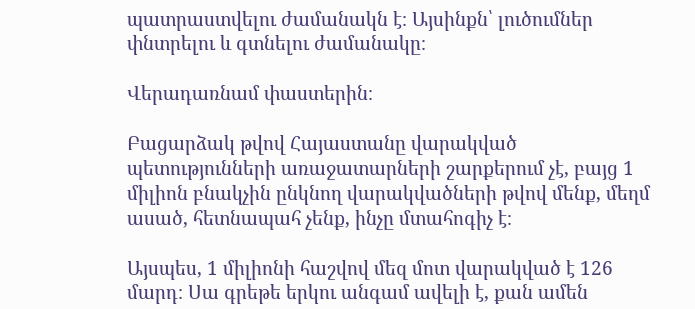պատրաստվելու ժամանակն է։ Այսինքն՝ լուծումներ փնտրելու և գտնելու ժամանակը։

Վերադառնամ փաստերին։

Բացարձակ թվով Հայաստանը վարակված պետությունների առաջատարների շարքերում չէ, բայց 1 միլիոն բնակչին ընկնող վարակվածների թվով մենք, մեղմ ասած, հետնապահ չենք, ինչը մտահոգիչ է։

Այսպես, 1 միլիոնի հաշվով մեզ մոտ վարակված է 126 մարդ։ Սա գրեթե երկու անգամ ավելի է, քան ամեն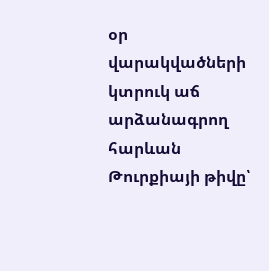օր վարակվածների կտրուկ աճ արձանագրող հարևան Թուրքիայի թիվը՝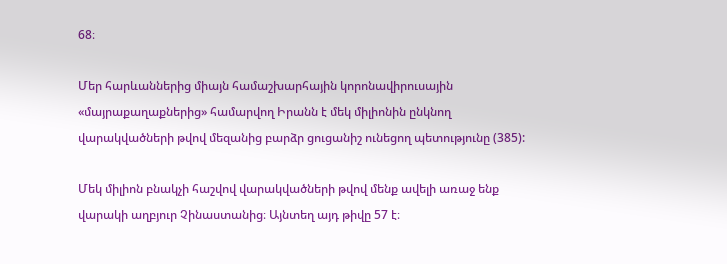68։

Մեր հարևաններից միայն համաշխարհային կորոնավիրուսային «մայրաքաղաքներից» համարվող Իրանն է մեկ միլիոնին ընկնող վարակվածների թվով մեզանից բարձր ցուցանիշ ունեցող պետությունը (385):

Մեկ միլիոն բնակչի հաշվով վարակվածների թվով մենք ավելի առաջ ենք վարակի աղբյուր Չինաստանից։ Այնտեղ այդ թիվը 57 է։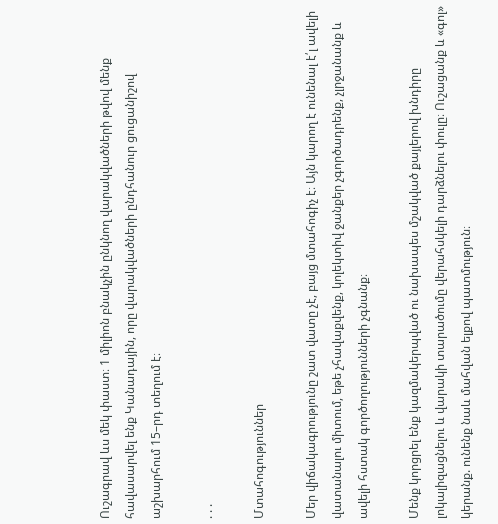Ուշագրավ ևս մեկ փաստ։ 1 միլիոն բնակչին ընկնող վարակվածների թվով մենք հավասարվել ենք Կանադային, որը վարակվածների ընդհանուր ցուցանիշով աշխարհում 15–րդ տեղում է։

. . .

Մտահոգություններ

Մեր վիճակագրությունը շատ վատը չէ, բայց մտահոգիչ է։ Այն կարող է ունենալ է՛լ ավելի վատանալու միտում, եթե չհավաքվենք, կոլեկտիվ ջանքեր չգործադրենք, չլրջանանք և ավելի հստակ գործողությունների չգնանք։

Մենք կորցրել ենք կազմակերպված ու նախապես մշակված քայլերով խնդիրը լոկալիզացնելու և վարակի տարածումը վերահսկելի դարձնելու փուլը։ Ուշացանք և «գոլ» կերանք. ունենք նաև մահվան ելքով պատմություն։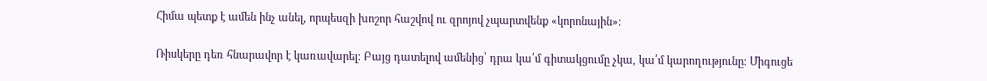Հիմա պետք է ամեն ինչ անել, որպեսզի խոշոր հաշվով ու զրոյով չպարտվենք «կորոնային»։

Ռիսկերը դեռ հնարավոր է կառավարել։ Բայց դատելով ամենից՝ դրա կա՛մ գիտակցումը չկա, կա՛մ կարողությունը։ Միգուցե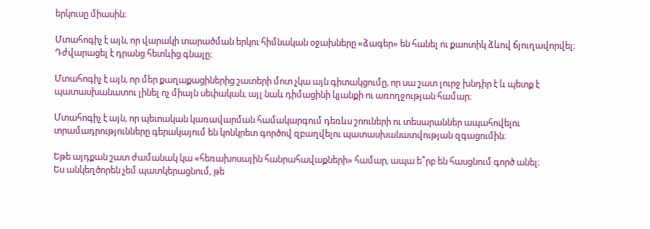երկուսը միասին։

Մտահոգիչ է այն, որ վարակի տարածման երկու հիմնական օջախները «ձագեր» են հանել ու քաոտիկ ձևով ճյուղավորվել։ Դժվարացել է դրանց հետևից գնալը։

Մտահոգիչ է այն, որ մեր քաղաքացիներից շատերի մոտ չկա այն գիտակցումը, որ սա շատ լուրջ խնդիր է և պետք է պատասխանատու լինել ոչ միայն սեփական, այլ նաև դիմացինի կյանքի ու առողջության համար։

Մտահոգիչ է այն, որ պետական կառավարման համակարգում դեռևս շոուների ու տեսարաններ ապահովելու տրամադրությունները գերակայում են կոնկրետ գործով զբաղվելու պատասխանատվության զգացումին։

Եթե այդքան շատ ժամանակ կա «հեռախոսային հանրահավաքների» համար, ապա ե՞րբ են հասցնում գործ անել։
Ես անկեղծորեն չեմ պատկերացնում, թե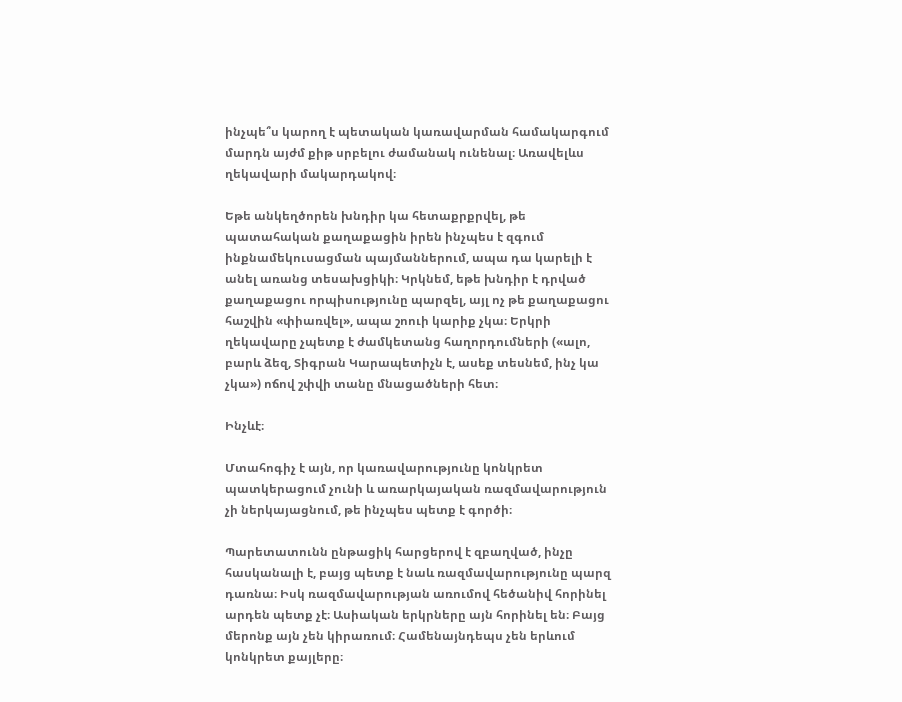ինչպե՞ս կարող է պետական կառավարման համակարգում մարդն այժմ քիթ սրբելու ժամանակ ունենալ։ Առավելևս ղեկավարի մակարդակով։

Եթե անկեղծորեն խնդիր կա հետաքրքրվել, թե պատահական քաղաքացին իրեն ինչպես է զգում ինքնամեկուսացման պայմաններում, ապա դա կարելի է անել առանց տեսախցիկի։ Կրկնեմ, եթե խնդիր է դրված քաղաքացու որպիսությունը պարզել, այլ ոչ թե քաղաքացու հաշվին «փիառվել», ապա շոուի կարիք չկա։ Երկրի ղեկավարը չպետք է ժամկետանց հաղորդումների («ալո, բարև ձեզ, Տիգրան Կարապետիչն է, ասեք տեսնեմ, ինչ կա չկա») ոճով շփվի տանը մնացածների հետ։

Ինչևէ։

Մտահոգիչ է այն, որ կառավարությունը կոնկրետ պատկերացում չունի և առարկայական ռազմավարություն չի ներկայացնում, թե ինչպես պետք է գործի։

Պարետատունն ընթացիկ հարցերով է զբաղված, ինչը հասկանալի է, բայց պետք է նաև ռազմավարությունը պարզ դառնա։ Իսկ ռազմավարության առումով հեծանիվ հորինել արդեն պետք չէ։ Ասիական երկրները այն հորինել են։ Բայց մերոնք այն չեն կիրառում։ Համենայնդեպս չեն երևում կոնկրետ քայլերը։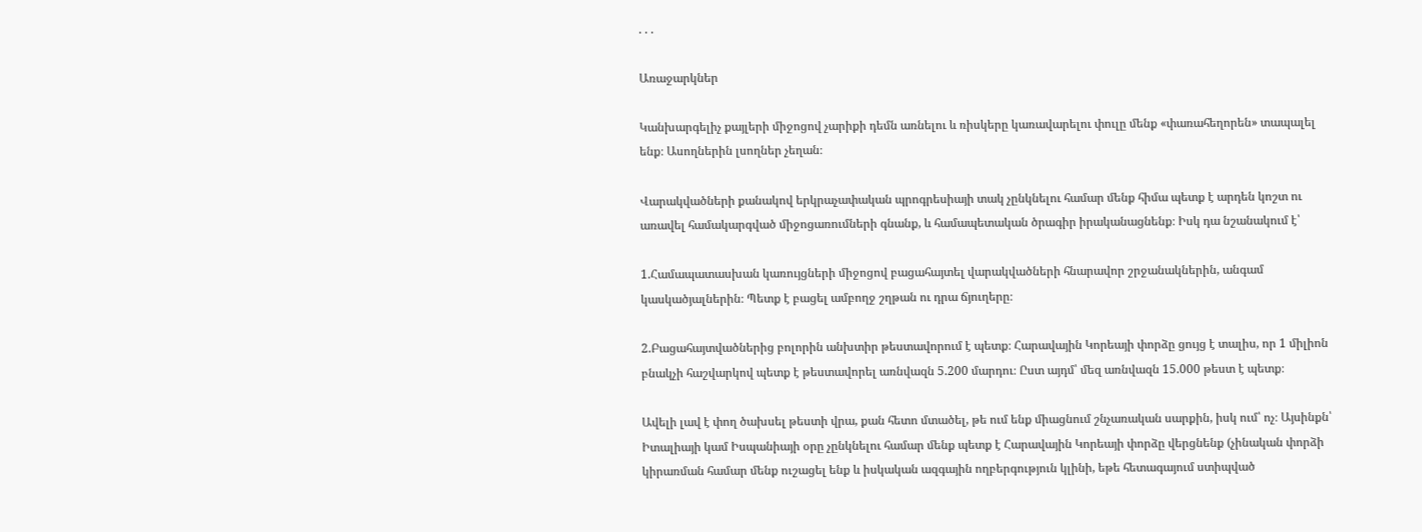. . .

Առաջարկներ

Կանխարգելիչ քայլերի միջոցով չարիքի դեմն առնելու և ռիսկերը կառավարելու փուլը մենք «փառահեղորեն» տապալել ենք։ Ասողներին լսողներ չեղան։

Վարակվածների քանակով երկրաչափական պրոգրեսիայի տակ չընկնելու համար մենք հիմա պետք է արդեն կոշտ ու առավել համակարգված միջոցառումների գնանք, և համապետական ծրագիր իրականացնենք։ Իսկ դա նշանակում է՝

1.Համապատասխան կառույցների միջոցով բացահայտել վարակվածների հնարավոր շրջանակներին, անգամ կասկածյալներին։ Պետք է բացել ամբողջ շղթան ու դրա ճյուղերը։

2.Բացահայտվածներից բոլորին անխտիր թեստավորում է պետք։ Հարավային Կորեայի փորձը ցույց է տալիս, որ 1 միլիոն բնակչի հաշվարկով պետք է թեստավորել առնվազն 5.200 մարդու։ Ըստ այդմ՝ մեզ առնվազն 15.000 թեստ է պետք։

Ավելի լավ է փող ծախսել թեստի վրա, քան հետո մտածել, թե ում ենք միացնում շնչառական սարքին, իսկ ում՝ ոչ։ Այսինքն՝ Իտալիայի կամ Իսպանիայի օրը չընկնելու համար մենք պետք է Հարավային Կորեայի փորձը վերցնենք (չինական փորձի կիրառման համար մենք ուշացել ենք և իսկական ազգային ողբերգություն կլինի, եթե հետագայում ստիպված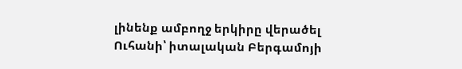լինենք ամբողջ երկիրը վերածել Ուհանի՝ իտալական Բերգամոյի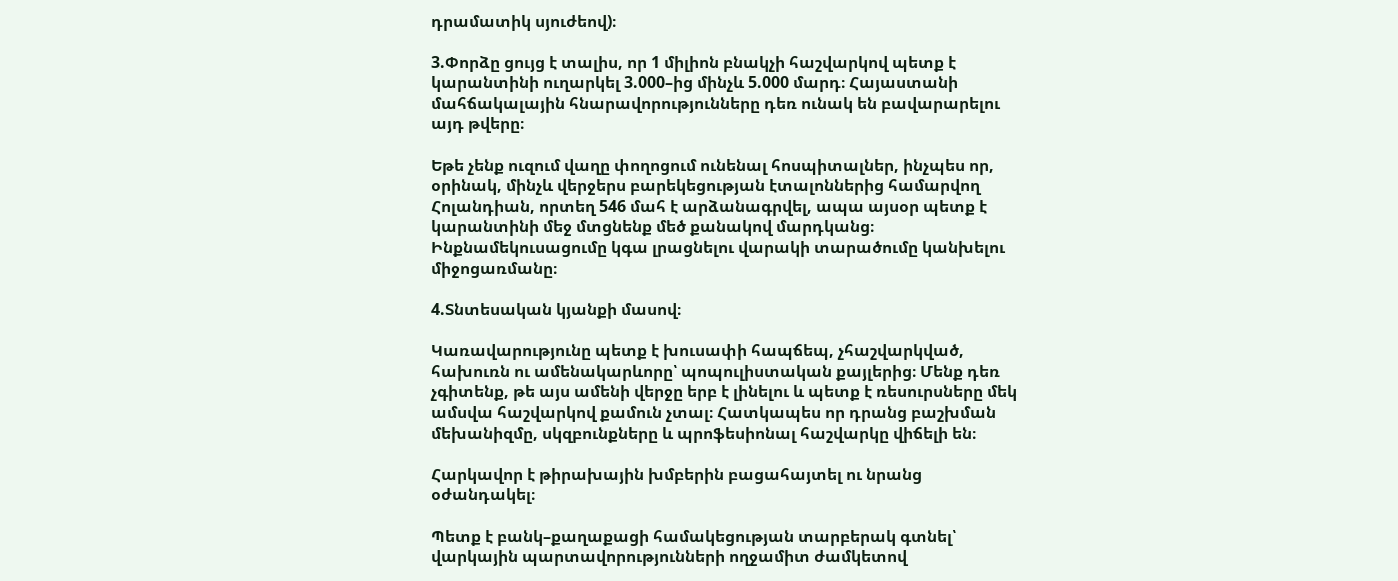դրամատիկ սյուժեով)։

3.Փորձը ցույց է տալիս, որ 1 միլիոն բնակչի հաշվարկով պետք է կարանտինի ուղարկել 3.000–ից մինչև 5.000 մարդ։ Հայաստանի մահճակալային հնարավորությունները դեռ ունակ են բավարարելու այդ թվերը։

Եթե չենք ուզում վաղը փողոցում ունենալ հոսպիտալներ, ինչպես որ, օրինակ, մինչև վերջերս բարեկեցության էտալոններից համարվող Հոլանդիան, որտեղ 546 մահ է արձանագրվել, ապա այսօր պետք է կարանտինի մեջ մտցնենք մեծ քանակով մարդկանց։ Ինքնամեկուսացումը կգա լրացնելու վարակի տարածումը կանխելու միջոցառմանը։

4.Տնտեսական կյանքի մասով։

Կառավարությունը պետք է խուսափի հապճեպ, չհաշվարկված, հախուռն ու ամենակարևորը՝ պոպուլիստական քայլերից։ Մենք դեռ չգիտենք, թե այս ամենի վերջը երբ է լինելու և պետք է ռեսուրսները մեկ ամսվա հաշվարկով քամուն չտալ։ Հատկապես որ դրանց բաշխման մեխանիզմը, սկզբունքները և պրոֆեսիոնալ հաշվարկը վիճելի են։

Հարկավոր է թիրախային խմբերին բացահայտել ու նրանց օժանդակել։

Պետք է բանկ–քաղաքացի համակեցության տարբերակ գտնել՝ վարկային պարտավորությունների ողջամիտ ժամկետով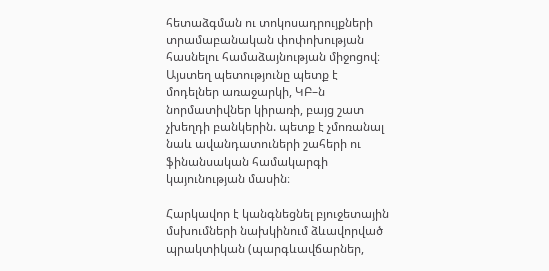հետաձգման ու տոկոսադրույքների տրամաբանական փոփոխության հասնելու համաձայնության միջոցով։ Այստեղ պետությունը պետք է մոդելներ առաջարկի, ԿԲ–ն նորմատիվներ կիրառի, բայց շատ չխեղդի բանկերին. պետք է չմոռանալ նաև ավանդատուների շահերի ու ֆինանսական համակարգի կայունության մասին։

Հարկավոր է կանգնեցնել բյուջետային մսխումների նախկինում ձևավորված պրակտիկան (պարգևավճարներ,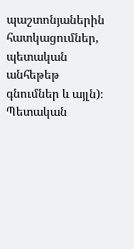պաշտոնյաներին հատկացումներ, պետական անհեթեթ գնումներ և այլն)։ Պետական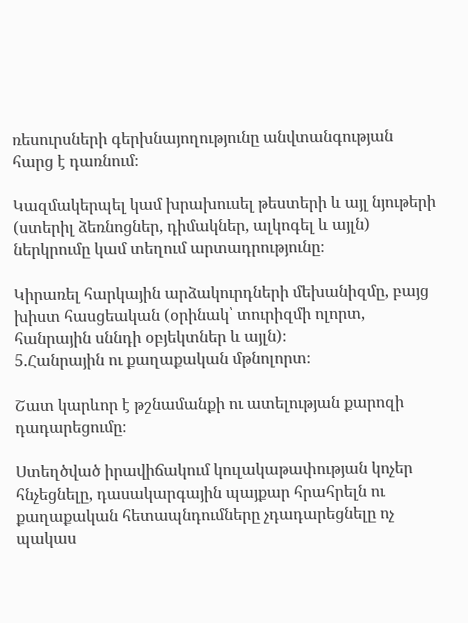ռեսուրսների գերխնայողությունը անվտանգության հարց է դառնում։

Կազմակերպել կամ խրախուսել թեստերի և այլ նյութերի (ստերիլ ձեռնոցներ, դիմակներ, ալկոգել և այլն) ներկրումը կամ տեղում արտադրությունը։

Կիրառել հարկային արձակուրդների մեխանիզմը, բայց խիստ հասցեական (օրինակ՝ տուրիզմի ոլորտ, հանրային սննդի օբյեկտներ և այլն)։
5.Հանրային ու քաղաքական մթնոլորտ։

Շատ կարևոր է թշնամանքի ու ատելության քարոզի դադարեցումը։

Ստեղծված իրավիճակում կուլակաթափության կոչեր հնչեցնելը, դասակարգային պայքար հրահրելն ու քաղաքական հետապնդումները չդադարեցնելը ոչ պակաս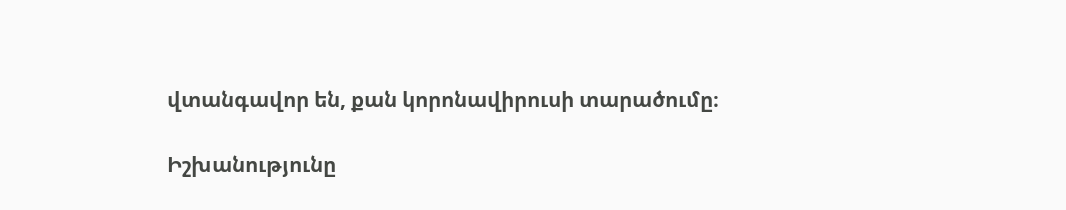վտանգավոր են, քան կորոնավիրուսի տարածումը։

Իշխանությունը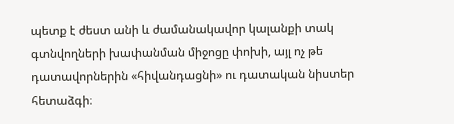պետք է ժեստ անի և ժամանակավոր կալանքի տակ գտնվողների խափանման միջոցը փոխի, այլ ոչ թե դատավորներին «հիվանդացնի» ու դատական նիստեր հետաձգի։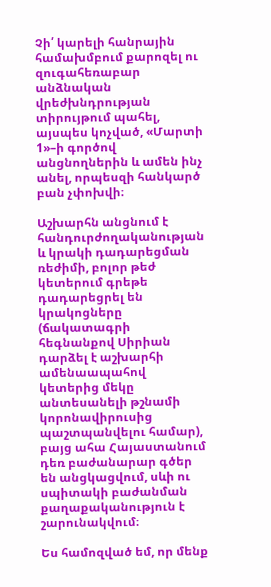Չի՛ կարելի հանրային համախմբում քարոզել ու զուգահեռաբար անձնական վրեժխնդրության տիրույթում պահել, այսպես կոչված, «Մարտի 1»–ի գործով անցնողներին և ամեն ինչ անել, որպեսզի հանկարծ բան չփոխվի։

Աշխարհն անցնում է հանդուրժողականության և կրակի դադարեցման ռեժիմի, բոլոր թեժ կետերում գրեթե դադարեցրել են կրակոցները (ճակատագրի հեգնանքով Սիրիան դարձել է աշխարհի ամենաապահով կետերից մեկը անտեսանելի թշնամի կորոնավիրուսից պաշտպանվելու համար), բայց ահա Հայաստանում դեռ բաժանարար գծեր են անցկացվում, սևի ու սպիտակի բաժանման քաղաքականություն է շարունակվում։

Ես համոզված եմ, որ մենք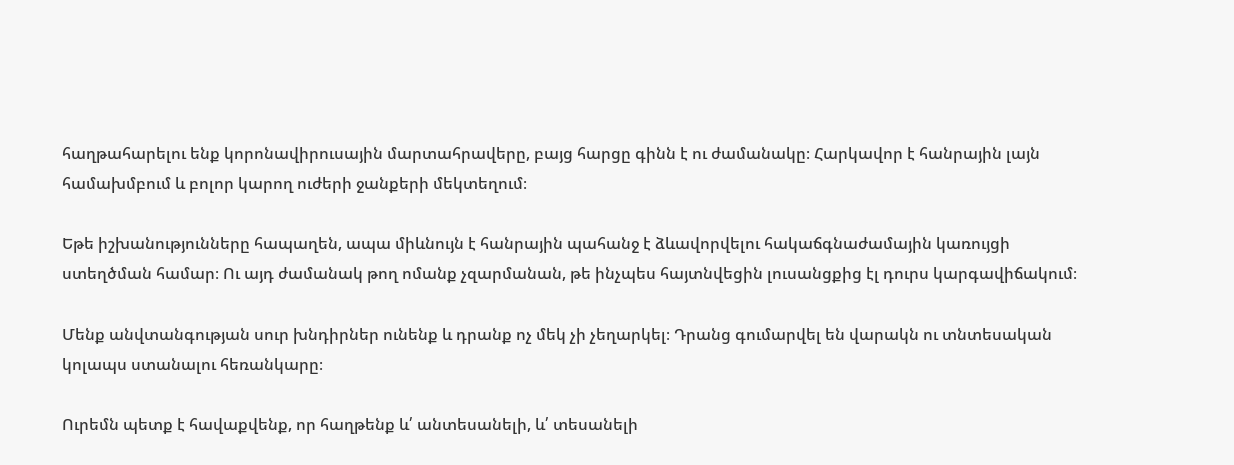հաղթահարելու ենք կորոնավիրուսային մարտահրավերը, բայց հարցը գինն է ու ժամանակը։ Հարկավոր է հանրային լայն համախմբում և բոլոր կարող ուժերի ջանքերի մեկտեղում։

Եթե իշխանությունները հապաղեն, ապա միևնույն է հանրային պահանջ է ձևավորվելու հակաճգնաժամային կառույցի ստեղծման համար։ Ու այդ ժամանակ թող ոմանք չզարմանան, թե ինչպես հայտնվեցին լուսանցքից էլ դուրս կարգավիճակում։

Մենք անվտանգության սուր խնդիրներ ունենք և դրանք ոչ մեկ չի չեղարկել։ Դրանց գումարվել են վարակն ու տնտեսական կոլապս ստանալու հեռանկարը։

Ուրեմն պետք է հավաքվենք, որ հաղթենք և՛ անտեսանելի, և՛ տեսանելի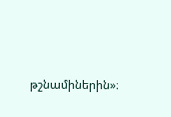թշնամիներին»։